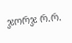ჯორჯ რ.რ.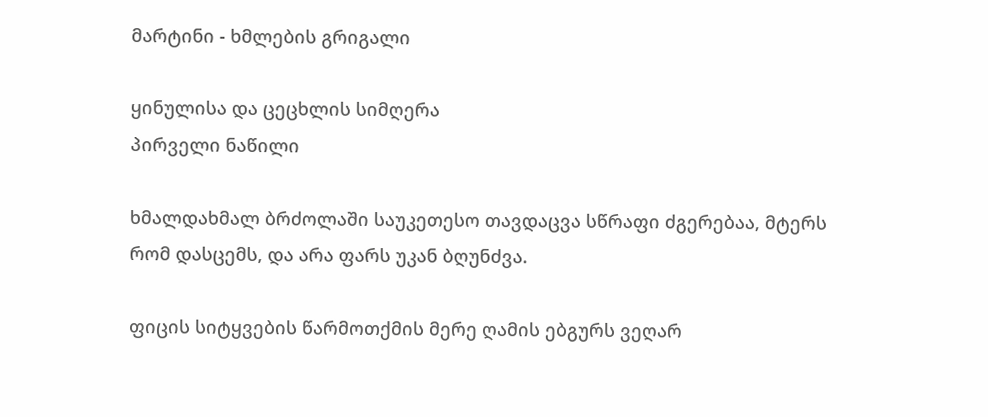მარტინი - ხმლების გრიგალი

ყინულისა და ცეცხლის სიმღერა
პირველი ნაწილი

ხმალდახმალ ბრძოლაში საუკეთესო თავდაცვა სწრაფი ძგერებაა, მტერს რომ დასცემს, და არა ფარს უკან ბღუნძვა.

ფიცის სიტყვების წარმოთქმის მერე ღამის ებგურს ვეღარ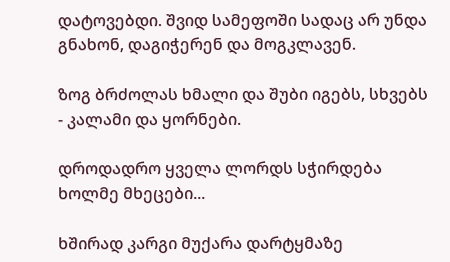დატოვებდი. შვიდ სამეფოში სადაც არ უნდა გნახონ, დაგიჭერენ და მოგკლავენ.

ზოგ ბრძოლას ხმალი და შუბი იგებს, სხვებს - კალამი და ყორნები.

დროდადრო ყველა ლორდს სჭირდება ხოლმე მხეცები...

ხშირად კარგი მუქარა დარტყმაზე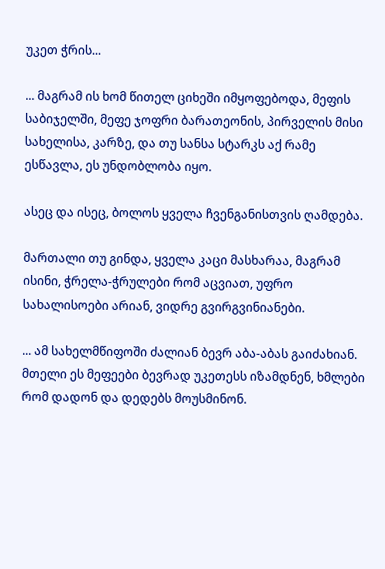უკეთ ჭრის...

... მაგრამ ის ხომ წითელ ციხეში იმყოფებოდა, მეფის საბიჯელში, მეფე ჯოფრი ბარათეონის, პირველის მისი სახელისა, კარზე, და თუ სანსა სტარკს აქ რამე ესწავლა, ეს უნდობლობა იყო.

ასეც და ისეც, ბოლოს ყველა ჩვენგანისთვის ღამდება.

მართალი თუ გინდა, ყველა კაცი მასხარაა, მაგრამ ისინი, ჭრელა-ჭრულები რომ აცვიათ, უფრო სახალისოები არიან, ვიდრე გვირგვინიანები.

... ამ სახელმწიფოში ძალიან ბევრ აბა-აბას გაიძახიან. მთელი ეს მეფეები ბევრად უკეთესს იზამდნენ, ხმლები რომ დადონ და დედებს მოუსმინონ.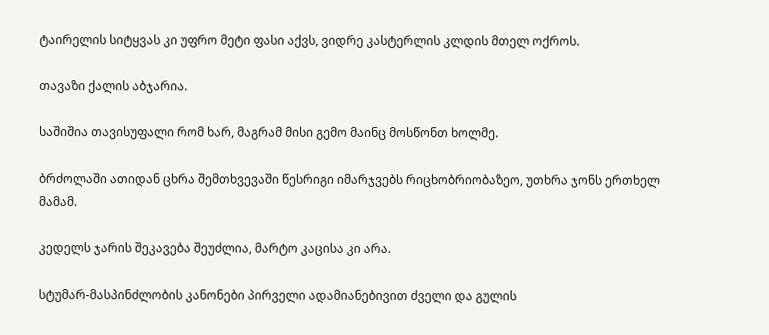ტაირელის სიტყვას კი უფრო მეტი ფასი აქვს, ვიდრე კასტერლის კლდის მთელ ოქროს.

თავაზი ქალის აბჯარია.

საშიშია თავისუფალი რომ ხარ, მაგრამ მისი გემო მაინც მოსწონთ ხოლმე.

ბრძოლაში ათიდან ცხრა შემთხვევაში წესრიგი იმარჯვებს რიცხობრიობაზეო, უთხრა ჯონს ერთხელ მამამ.

კედელს ჯარის შეკავება შეუძლია, მარტო კაცისა კი არა.

სტუმარ-მასპინძლობის კანონები პირველი ადამიანებივით ძველი და გულის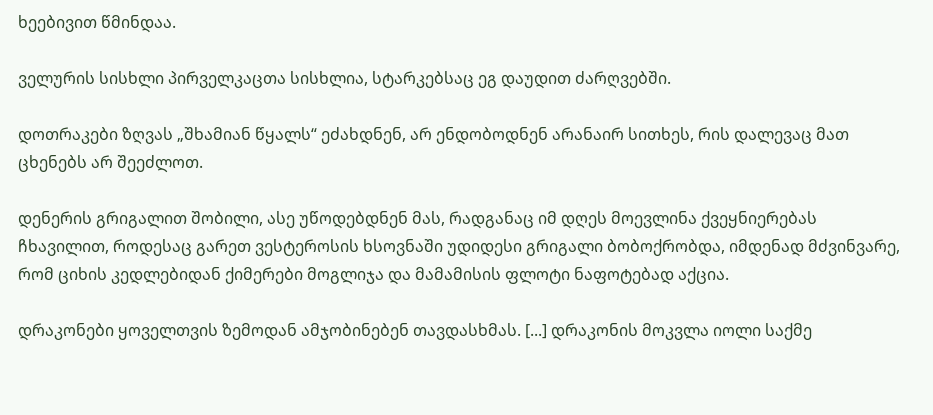ხეებივით წმინდაა.

ველურის სისხლი პირველკაცთა სისხლია, სტარკებსაც ეგ დაუდით ძარღვებში.

დოთრაკები ზღვას „შხამიან წყალს“ ეძახდნენ, არ ენდობოდნენ არანაირ სითხეს, რის დალევაც მათ ცხენებს არ შეეძლოთ.

დენერის გრიგალით შობილი, ასე უწოდებდნენ მას, რადგანაც იმ დღეს მოევლინა ქვეყნიერებას ჩხავილით, როდესაც გარეთ ვესტეროსის ხსოვნაში უდიდესი გრიგალი ბობოქრობდა, იმდენად მძვინვარე, რომ ციხის კედლებიდან ქიმერები მოგლიჯა და მამამისის ფლოტი ნაფოტებად აქცია.

დრაკონები ყოველთვის ზემოდან ამჯობინებენ თავდასხმას. [...] დრაკონის მოკვლა იოლი საქმე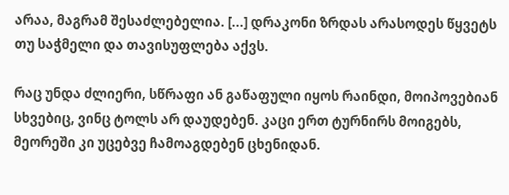არაა, მაგრამ შესაძლებელია. [...] დრაკონი ზრდას არასოდეს წყვეტს თუ საჭმელი და თავისუფლება აქვს.

რაც უნდა ძლიერი, სწრაფი ან გაწაფული იყოს რაინდი, მოიპოვებიან სხვებიც, ვინც ტოლს არ დაუდებენ. კაცი ერთ ტურნირს მოიგებს, მეორეში კი უცებვე ჩამოაგდებენ ცხენიდან.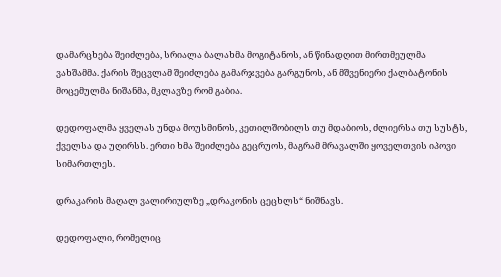დამარცხება შეიძლება, სრიალა ბალახმა მოგიტანოს, ან წინადღით მირთმეულმა ვახშამმა. ქარის შეცვლამ შეიძლება გამარჯვება გარგუნოს, ან მშვენიერი ქალბატონის მოცემულმა ნიშანმა, მკლავზე რომ გაბია.

დედოფალმა ყველას უნდა მოუსმინოს, კეთილშობილს თუ მდაბიოს, ძლიერსა თუ სუსტს, ქველსა და უღირსს. ერთი ხმა შეიძლება გეცრუოს, მაგრამ მრავალში ყოველთვის იპოვი სიმართლეს.

დრაკარის მაღალ ვალირიულზე „დრაკონის ცეცხლს“ ნიშნავს.

დედოფალი, რომელიც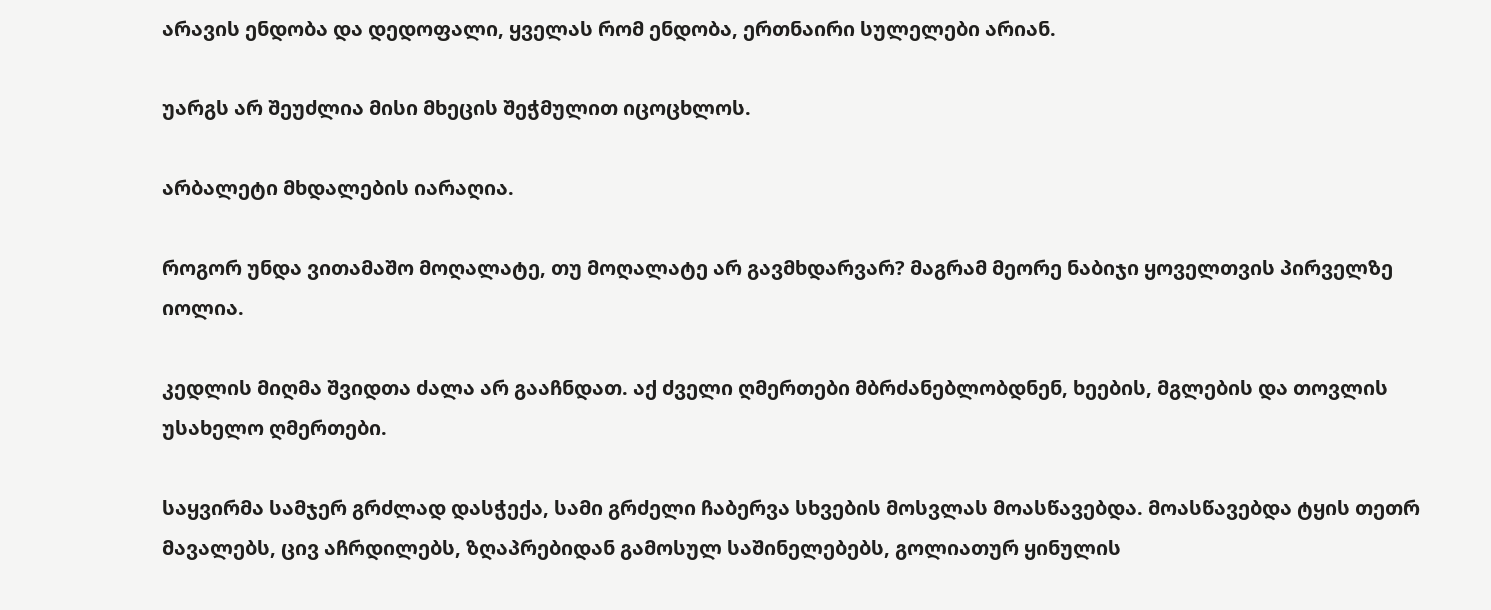არავის ენდობა და დედოფალი, ყველას რომ ენდობა, ერთნაირი სულელები არიან.

უარგს არ შეუძლია მისი მხეცის შეჭმულით იცოცხლოს.

არბალეტი მხდალების იარაღია.

როგორ უნდა ვითამაშო მოღალატე, თუ მოღალატე არ გავმხდარვარ? მაგრამ მეორე ნაბიჯი ყოველთვის პირველზე იოლია.

კედლის მიღმა შვიდთა ძალა არ გააჩნდათ. აქ ძველი ღმერთები მბრძანებლობდნენ, ხეების, მგლების და თოვლის უსახელო ღმერთები.

საყვირმა სამჯერ გრძლად დასჭექა, სამი გრძელი ჩაბერვა სხვების მოსვლას მოასწავებდა. მოასწავებდა ტყის თეთრ მავალებს, ცივ აჩრდილებს, ზღაპრებიდან გამოსულ საშინელებებს, გოლიათურ ყინულის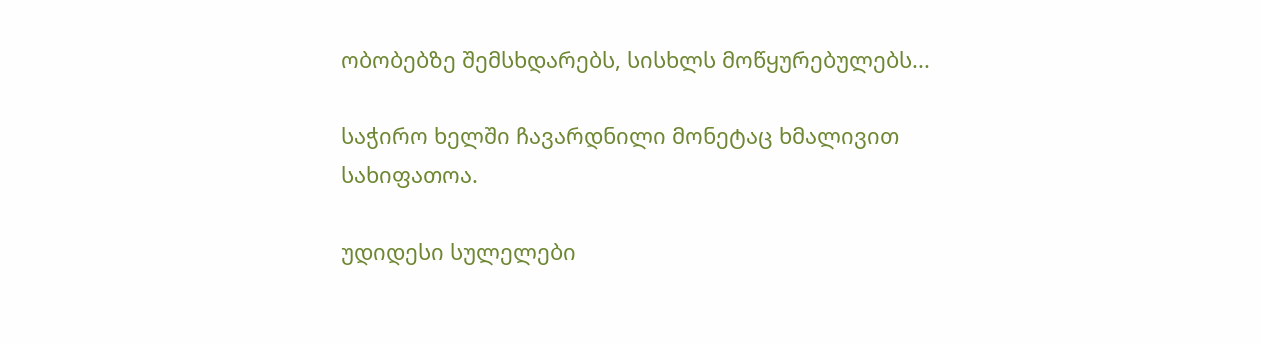ობობებზე შემსხდარებს, სისხლს მოწყურებულებს...

საჭირო ხელში ჩავარდნილი მონეტაც ხმალივით სახიფათოა.

უდიდესი სულელები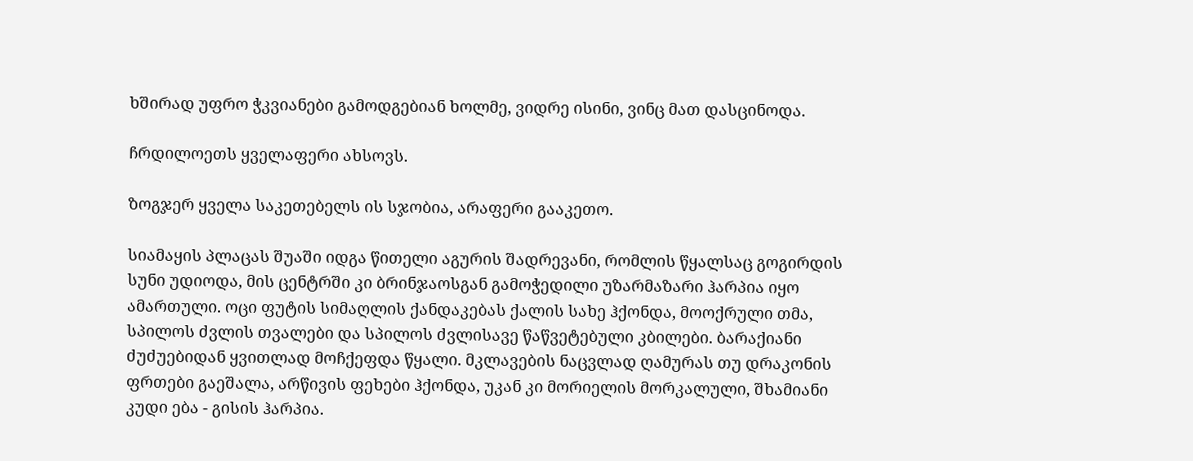ხშირად უფრო ჭკვიანები გამოდგებიან ხოლმე, ვიდრე ისინი, ვინც მათ დასცინოდა.

ჩრდილოეთს ყველაფერი ახსოვს.

ზოგჯერ ყველა საკეთებელს ის სჯობია, არაფერი გააკეთო.

სიამაყის პლაცას შუაში იდგა წითელი აგურის შადრევანი, რომლის წყალსაც გოგირდის სუნი უდიოდა, მის ცენტრში კი ბრინჯაოსგან გამოჭედილი უზარმაზარი ჰარპია იყო ამართული. ოცი ფუტის სიმაღლის ქანდაკებას ქალის სახე ჰქონდა, მოოქრული თმა, სპილოს ძვლის თვალები და სპილოს ძვლისავე წაწვეტებული კბილები. ბარაქიანი ძუძუებიდან ყვითლად მოჩქეფდა წყალი. მკლავების ნაცვლად ღამურას თუ დრაკონის ფრთები გაეშალა, არწივის ფეხები ჰქონდა, უკან კი მორიელის მორკალული, შხამიანი კუდი ება - გისის ჰარპია.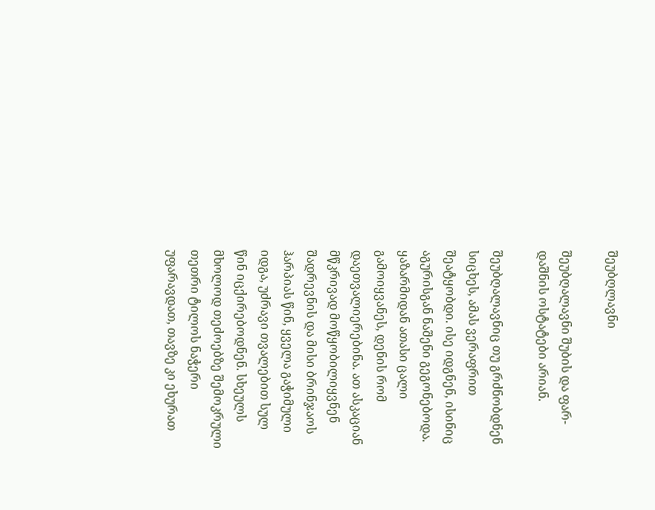შეუბღლავნი

შეუბღალავნი შუბის და ფარ-დაშნის ოსტატები არიან.

შეუბღალავნიც თუ გრძნობდნენ სიცხეს, ამას ვერაფრით შეატყობდი. ისე იდგნენ, ისინიც აგურისგან ნაშენი გეგონებოდა. ყაზარმიდან ათასი ცალი გამოიყვანეს, დენის რომ დაეთვალიერებინა. ათ ასკაციან მწკრივად მოწყობილიყვნენ შადრევნის და მისი ბრინჯაოს ჰარპიას წინ, ყველა გაჭიმული იდგა, უძრავი თვალებით სულ წინ იცქირებოდნენ. სხეულს მხოლოდ თეძოებზე შემოკრული თეთრი ტილოს ნაჭერი უფარავდათ, თავზე კი ეხურათ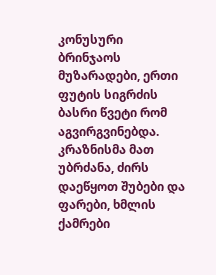კონუსური ბრინჯაოს მუზარადები, ერთი ფუტის სიგრძის ბასრი წვეტი რომ აგვირგვინებდა. კრაზნისმა მათ უბრძანა, ძირს დაეწყოთ შუბები და ფარები, ხმლის ქამრები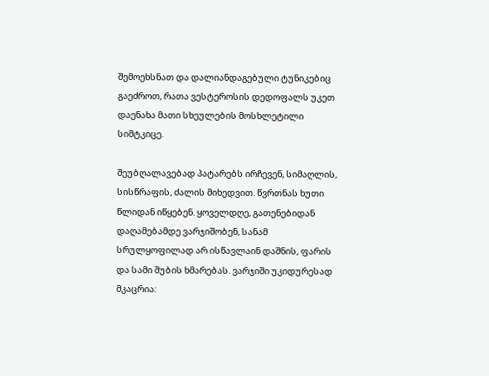შემოეხსნათ და დალიანდაგებული ტუნიკებიც გაეძროთ, რათა ვესტეროსის დედოფალს უკეთ დაენახა მათი სხეულების მოსხლეტილი სიმტკიცე.

შეუბღალავებად პატარებს ირჩევენ, სიმაღლის, სისწრაფის, ძალის მიხედვით. წვრთნას ხუთი წლიდან იწყებენ. ყოველდღე, გათენებიდან დაღამებამდე ვარჯიშობენ, სანამ სრულყოფილად არ ისწავლაინ დაშნის, ფარის და სამი შუბის ხმარებას. ვარჯიში უკიდურესად მკაცრია: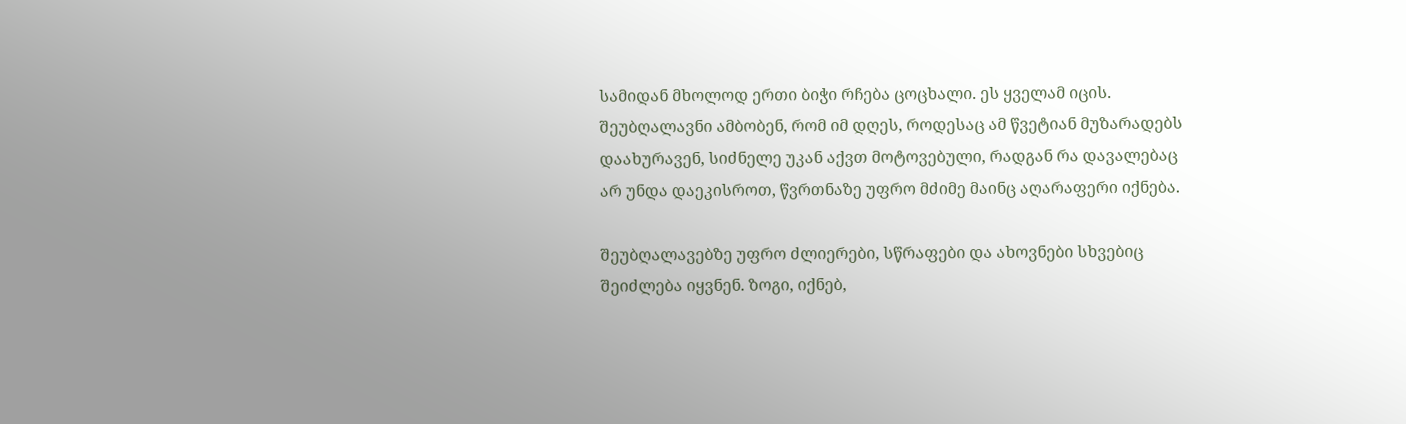სამიდან მხოლოდ ერთი ბიჭი რჩება ცოცხალი. ეს ყველამ იცის. შეუბღალავნი ამბობენ, რომ იმ დღეს, როდესაც ამ წვეტიან მუზარადებს დაახურავენ, სიძნელე უკან აქვთ მოტოვებული, რადგან რა დავალებაც არ უნდა დაეკისროთ, წვრთნაზე უფრო მძიმე მაინც აღარაფერი იქნება.

შეუბღალავებზე უფრო ძლიერები, სწრაფები და ახოვნები სხვებიც შეიძლება იყვნენ. ზოგი, იქნებ,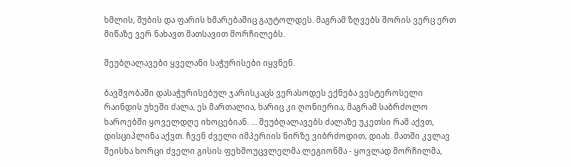ხმლის, შუბის და ფარის ხმარებაშიც გაუტოლდეს. მაგრამ ზღვებს შორის ვერც ერთ მიწაზე ვერ ნახავთ მათსავით მორჩილებს.

შეუბღალავები ყველანი საჭურისები იყვნენ.

ბავშვობაში დასაჭურისებულ ჯარისკაცს ვერასოდეს ექნება ვესტეროსელი რაინდის უხეში ძალა, ეს მართალია, ხარიც კი ღონიერია, მაგრამ საბრძოლო ხაროებში ყოველდღე იხოცებიან. ... შეუბღალავებს ძალაზე უკეთსი რამ აქვთ, დისციპლინა აქვთ. ჩვენ ძველი იმპერიის ნირზე ვიბრძოდით, დიახ. მათში კვლავ შეისხა ხორცი ძველი გისის ფეხმოუცვლელმა ლეგიონმა - ყოვლად მორჩილმა,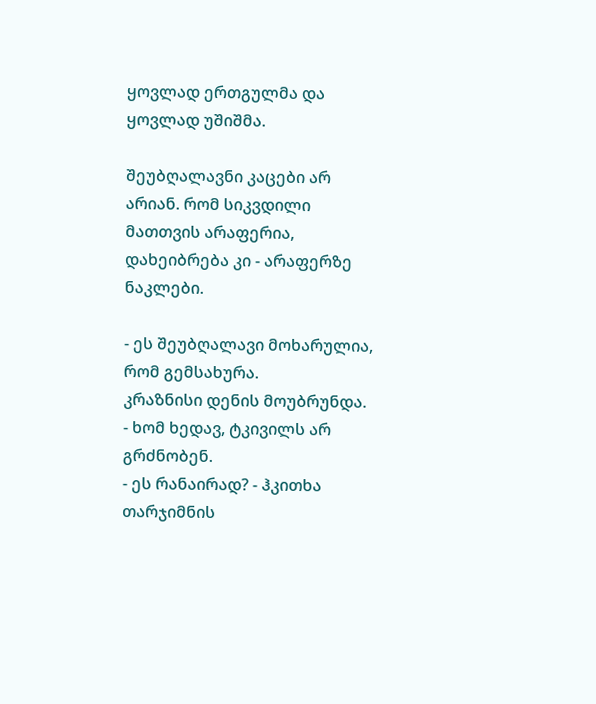ყოვლად ერთგულმა და ყოვლად უშიშმა.

შეუბღალავნი კაცები არ არიან. რომ სიკვდილი მათთვის არაფერია, დახეიბრება კი - არაფერზე ნაკლები.

- ეს შეუბღალავი მოხარულია, რომ გემსახურა.
კრაზნისი დენის მოუბრუნდა.
- ხომ ხედავ, ტკივილს არ გრძნობენ.
- ეს რანაირად? - ჰკითხა თარჯიმნის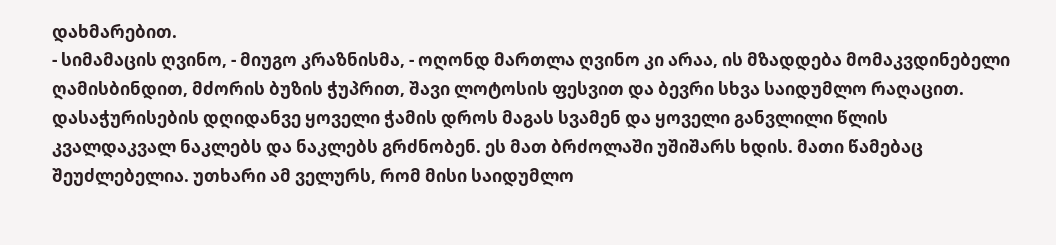დახმარებით.
- სიმამაცის ღვინო, - მიუგო კრაზნისმა, - ოღონდ მართლა ღვინო კი არაა, ის მზადდება მომაკვდინებელი ღამისბინდით, მძორის ბუზის ჭუპრით, შავი ლოტოსის ფესვით და ბევრი სხვა საიდუმლო რაღაცით. დასაჭურისების დღიდანვე ყოველი ჭამის დროს მაგას სვამენ და ყოველი განვლილი წლის კვალდაკვალ ნაკლებს და ნაკლებს გრძნობენ. ეს მათ ბრძოლაში უშიშარს ხდის. მათი წამებაც შეუძლებელია. უთხარი ამ ველურს, რომ მისი საიდუმლო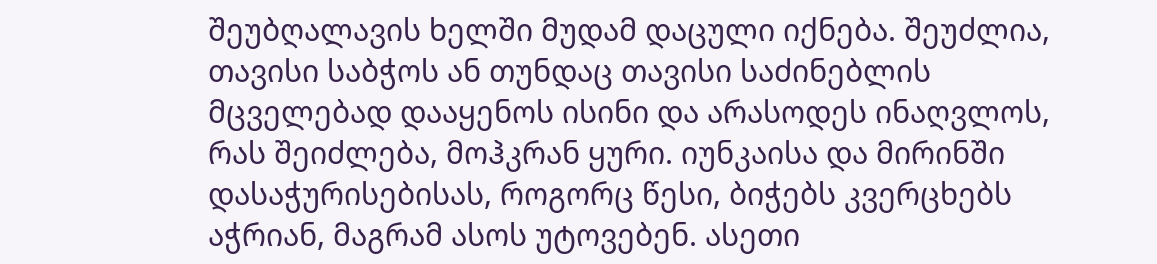შეუბღალავის ხელში მუდამ დაცული იქნება. შეუძლია, თავისი საბჭოს ან თუნდაც თავისი საძინებლის მცველებად დააყენოს ისინი და არასოდეს ინაღვლოს, რას შეიძლება, მოჰკრან ყური. იუნკაისა და მირინში დასაჭურისებისას, როგორც წესი, ბიჭებს კვერცხებს აჭრიან, მაგრამ ასოს უტოვებენ. ასეთი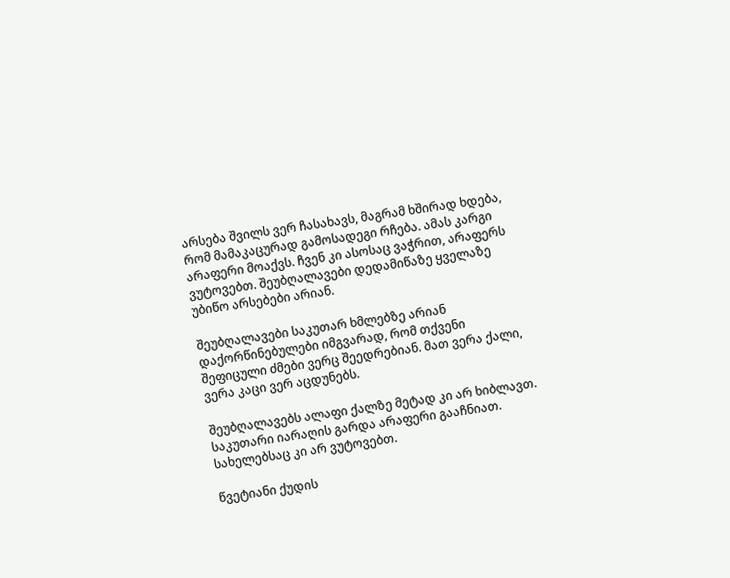არსება შვილს ვერ ჩასახავს, მაგრამ ხშირად ხდება, რომ მამაკაცურად გამოსადეგი რჩება. ამას კარგი არაფერი მოაქვს. ჩვენ კი ასოსაც ვაჭრით, არაფერს ვუტოვებთ. შეუბღალავები დედამიწაზე ყველაზე უბიწო არსებები არიან.

შეუბღალავები საკუთარ ხმლებზე არიან დაქორწინებულები იმგვარად, რომ თქვენი შეფიცული ძმები ვერც შეედრებიან. მათ ვერა ქალი, ვერა კაცი ვერ აცდუნებს.

შეუბღალავებს ალაფი ქალზე მეტად კი არ ხიბლავთ. საკუთარი იარაღის გარდა არაფერი გააჩნიათ. სახელებსაც კი არ ვუტოვებთ.

წვეტიანი ქუდის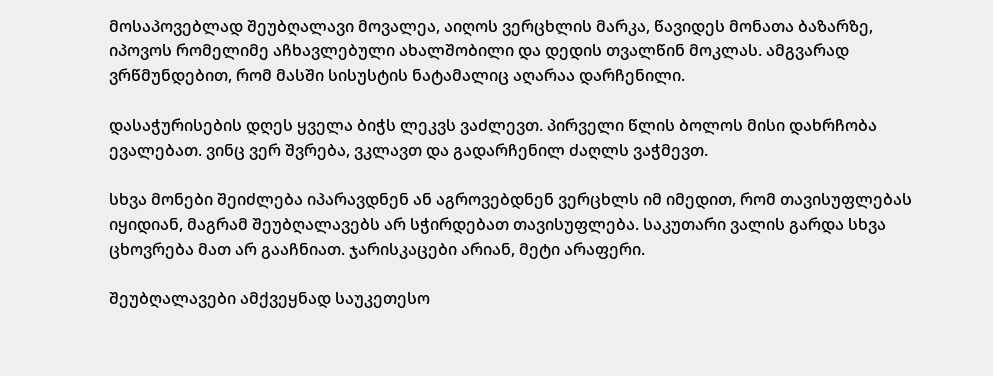მოსაპოვებლად შეუბღალავი მოვალეა, აიღოს ვერცხლის მარკა, წავიდეს მონათა ბაზარზე, იპოვოს რომელიმე აჩხავლებული ახალშობილი და დედის თვალწინ მოკლას. ამგვარად ვრწმუნდებით, რომ მასში სისუსტის ნატამალიც აღარაა დარჩენილი.

დასაჭურისების დღეს ყველა ბიჭს ლეკვს ვაძლევთ. პირველი წლის ბოლოს მისი დახრჩობა ევალებათ. ვინც ვერ შვრება, ვკლავთ და გადარჩენილ ძაღლს ვაჭმევთ.

სხვა მონები შეიძლება იპარავდნენ ან აგროვებდნენ ვერცხლს იმ იმედით, რომ თავისუფლებას იყიდიან, მაგრამ შეუბღალავებს არ სჭირდებათ თავისუფლება. საკუთარი ვალის გარდა სხვა ცხოვრება მათ არ გააჩნიათ. ჯარისკაცები არიან, მეტი არაფერი.

შეუბღალავები ამქვეყნად საუკეთესო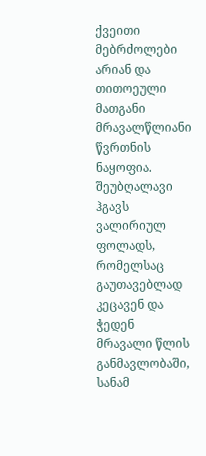ქვეითი მებრძოლები არიან და თითოეული მათგანი მრავალწლიანი წვრთნის ნაყოფია. შეუბღალავი ჰგავს ვალირიულ ფოლადს, რომელსაც გაუთავებლად კეცავენ და ჭედენ მრავალი წლის განმავლობაში, სანამ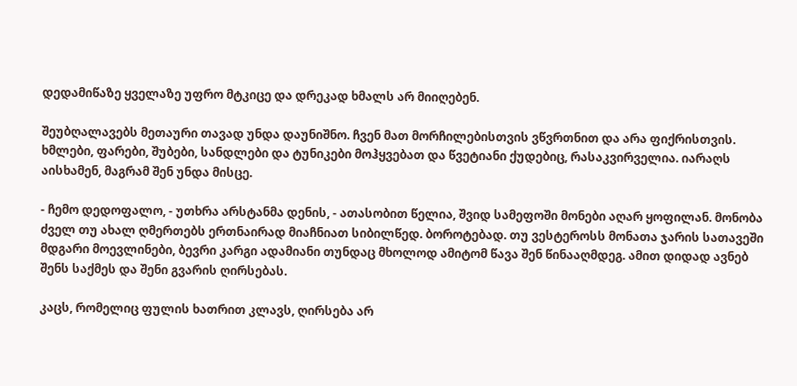დედამიწაზე ყველაზე უფრო მტკიცე და დრეკად ხმალს არ მიიღებენ.

შეუბღალავებს მეთაური თავად უნდა დაუნიშნო. ჩვენ მათ მორჩილებისთვის ვწვრთნით და არა ფიქრისთვის. ხმლები, ფარები, შუბები, სანდლები და ტუნიკები მოჰყვებათ და წვეტიანი ქუდებიც, რასაკვირველია. იარაღს აისხამენ, მაგრამ შენ უნდა მისცე.

- ჩემო დედოფალო, - უთხრა არსტანმა დენის, - ათასობით წელია, შვიდ სამეფოში მონები აღარ ყოფილან. მონობა ძველ თუ ახალ ღმერთებს ერთნაირად მიაჩნიათ სიბილწედ. ბოროტებად. თუ ვესტეროსს მონათა ჯარის სათავეში მდგარი მოევლინები, ბევრი კარგი ადამიანი თუნდაც მხოლოდ ამიტომ წავა შენ წინააღმდეგ. ამით დიდად ავნებ შენს საქმეს და შენი გვარის ღირსებას.

კაცს, რომელიც ფულის ხათრით კლავს, ღირსება არ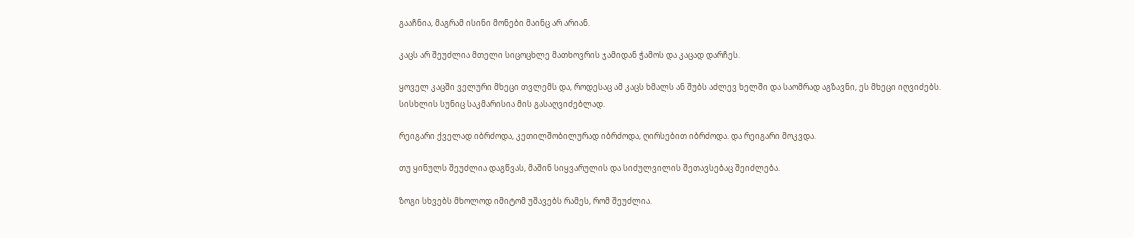გააჩნია, მაგრამ ისინი მონები მაინც არ არიან.

კაცს არ შეუძლია მთელი სიცოცხლე მათხოვრის ჯამიდან ჭამოს და კაცად დარჩეს.

ყოველ კაცში ველური მხეცი თვლემს და, როდესაც ამ კაცს ხმალს ან შუბს აძლევ ხელში და საომრად აგზავნი, ეს მხეცი იღვიძებს. სისხლის სუნიც საკმარისია მის გასაღვიძებლად.

რეიგარი ქველად იბრძოდა, კეთილშობილურად იბრძოდა, ღირსებით იბრძოდა. და რეიგარი მოკვდა.

თუ ყინულს შეუძლია დაგწვას, მაშინ სიყვარულის და სიძულვილის შეთავსებაც შეიძლება.

ზოგი სხვებს მხოლოდ იმიტომ უშავებს რამეს, რომ შეუძლია.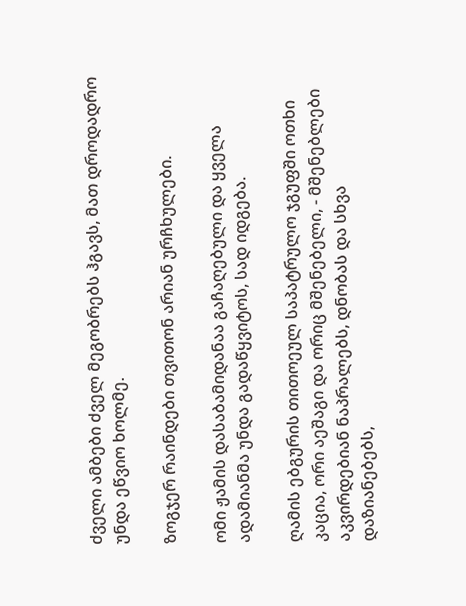ძველი ამბები ძველ მეგობრებს ჰგავს, მათ დროდადრო უნდა ეწვიო ხოლმე.

ზოგჯერ რაინდები თვითონ არიან ურჩხულები.

ომი ჟამის დასაბამიდანაა გაჩაღებული და ყველა ადამიანმა უნდა გადაწყვიტოს, სად იდგება.

ღამის ებგურის თითოეულ საპატრულო ჯგუფში ოთხი კაცია, ორი აეშაგი და ორიც მშენებელი, - მშენებლები აკვირდებიან ნაპრალებს, დნობას და სხვა დაზიანებებს,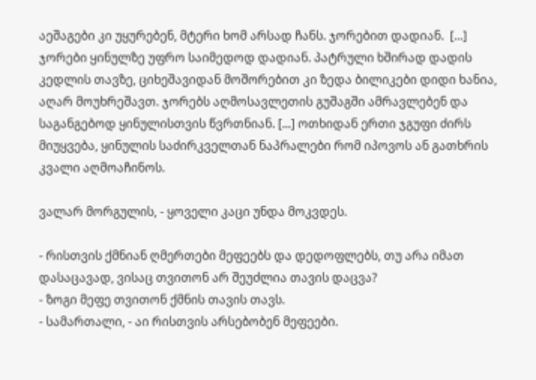აეშაგები კი უყურებენ, მტერი ხომ არსად ჩანს. ჯორებით დადიან.  [...] ჯორები ყინულზე უფრო საიმედოდ დადიან. პატრული ხშირად დადის კედლის თავზე, ციხეშავიდან მოშორებით კი ზედა ბილიკები დიდი ხანია, აღარ მოუხრეშავთ. ჯორებს აღმოსავლეთის გუშაგში ამრავლებენ და საგანგებოდ ყინულისთვის წვრთნიან. [...] ოთხიდან ერთი ჯგუფი ძირს მიუყვება, ყინულის საძირკველთან ნაპრალები რომ იპოვოს ან გათხრის კვალი აღმოაჩინოს.

ვალარ მორგულის, - ყოველი კაცი უნდა მოკვდეს.

- რისთვის ქმნიან ღმერთები მეფეებს და დედოფლებს, თუ არა იმათ დასაცავად, ვისაც თვითონ არ შეუძლია თავის დაცვა?
- ზოგი მეფე თვითონ ქმნის თავის თავს.
- სამართალი, - აი რისთვის არსებობენ მეფეები.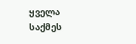ყველა საქმეს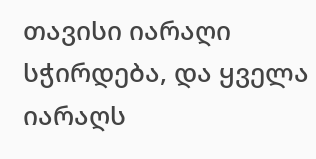თავისი იარაღი სჭირდება, და ყველა იარაღს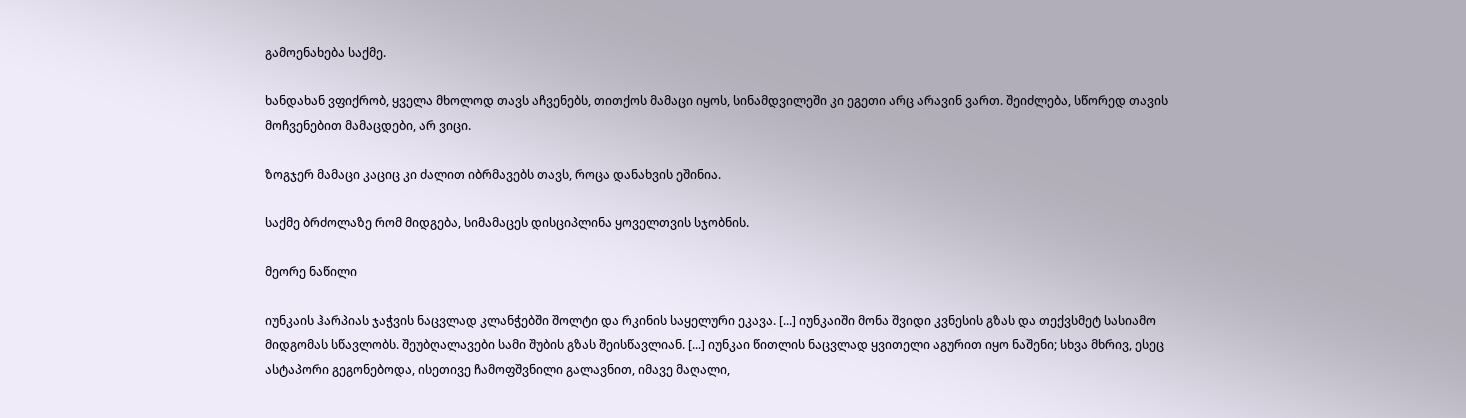გამოენახება საქმე.

ხანდახან ვფიქრობ, ყველა მხოლოდ თავს აჩვენებს, თითქოს მამაცი იყოს, სინამდვილეში კი ეგეთი არც არავინ ვართ. შეიძლება, სწორედ თავის მოჩვენებით მამაცდები, არ ვიცი.

ზოგჯერ მამაცი კაციც კი ძალით იბრმავებს თავს, როცა დანახვის ეშინია.

საქმე ბრძოლაზე რომ მიდგება, სიმამაცეს დისციპლინა ყოველთვის სჯობნის.

მეორე ნაწილი

იუნკაის ჰარპიას ჯაჭვის ნაცვლად კლანჭებში შოლტი და რკინის საყელური ეკავა. [...] იუნკაიში მონა შვიდი კვნესის გზას და თექვსმეტ სასიამო მიდგომას სწავლობს. შეუბღალავები სამი შუბის გზას შეისწავლიან. [...] იუნკაი წითლის ნაცვლად ყვითელი აგურით იყო ნაშენი; სხვა მხრივ, ესეც ასტაპორი გეგონებოდა, ისეთივე ჩამოფშვნილი გალავნით, იმავე მაღალი,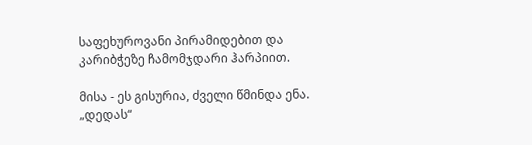საფეხუროვანი პირამიდებით და კარიბჭეზე ჩამომჯდარი ჰარპიით.

მისა - ეს გისურია, ძველი წმინდა ენა. „დედას“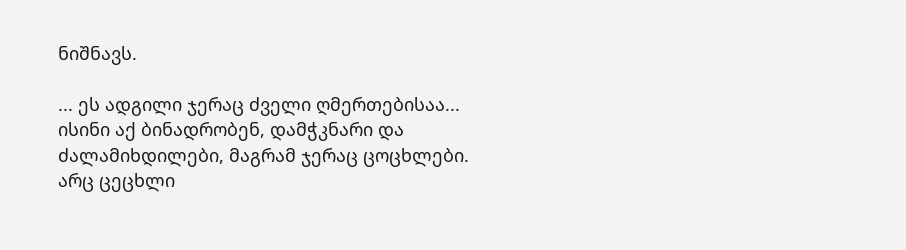ნიშნავს.

... ეს ადგილი ჯერაც ძველი ღმერთებისაა... ისინი აქ ბინადრობენ, დამჭკნარი და ძალამიხდილები, მაგრამ ჯერაც ცოცხლები. არც ცეცხლი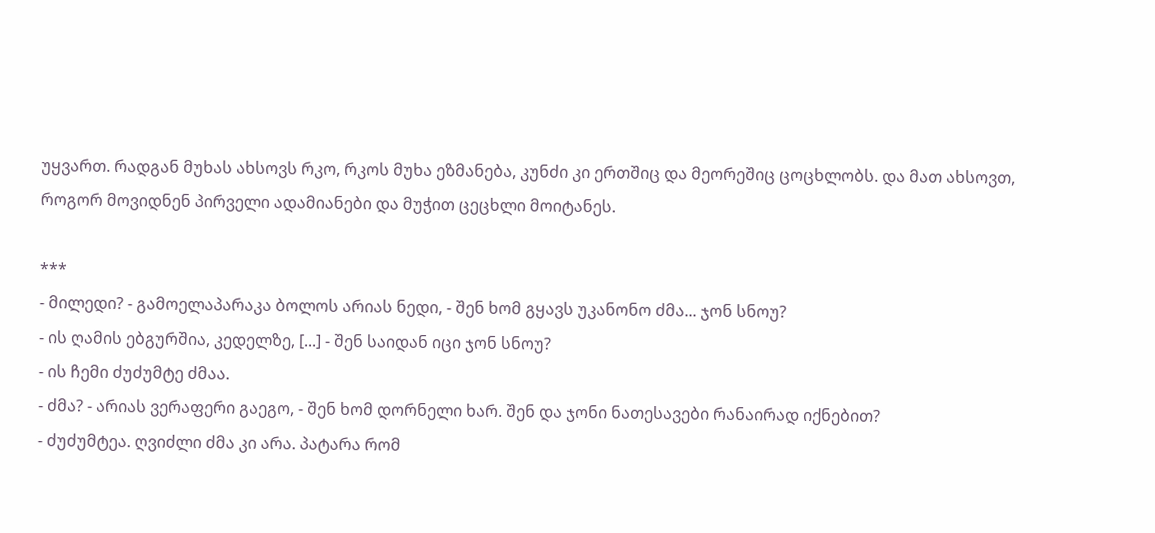უყვართ. რადგან მუხას ახსოვს რკო, რკოს მუხა ეზმანება, კუნძი კი ერთშიც და მეორეშიც ცოცხლობს. და მათ ახსოვთ, როგორ მოვიდნენ პირველი ადამიანები და მუჭით ცეცხლი მოიტანეს.

***
- მილედი? - გამოელაპარაკა ბოლოს არიას ნედი, - შენ ხომ გყავს უკანონო ძმა... ჯონ სნოუ?
- ის ღამის ებგურშია, კედელზე, [...] - შენ საიდან იცი ჯონ სნოუ?
- ის ჩემი ძუძუმტე ძმაა.
- ძმა? - არიას ვერაფერი გაეგო, - შენ ხომ დორნელი ხარ. შენ და ჯონი ნათესავები რანაირად იქნებით?
- ძუძუმტეა. ღვიძლი ძმა კი არა. პატარა რომ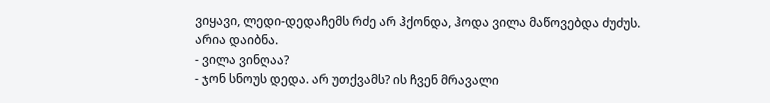ვიყავი, ლედი-დედაჩემს რძე არ ჰქონდა, ჰოდა ვილა მაწოვებდა ძუძუს.
არია დაიბნა.
- ვილა ვინღაა?
- ჯონ სნოუს დედა. არ უთქვამს? ის ჩვენ მრავალი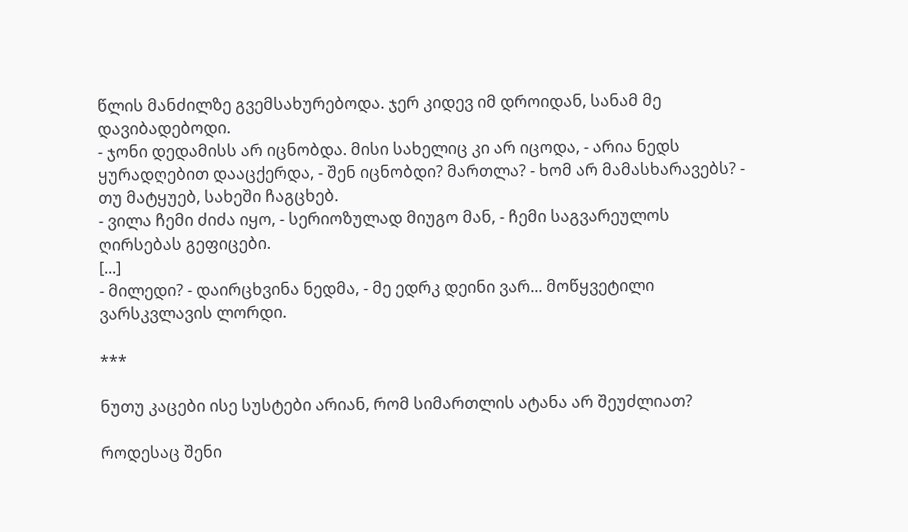წლის მანძილზე გვემსახურებოდა. ჯერ კიდევ იმ დროიდან, სანამ მე დავიბადებოდი.
- ჯონი დედამისს არ იცნობდა. მისი სახელიც კი არ იცოდა, - არია ნედს ყურადღებით დააცქერდა, - შენ იცნობდი? მართლა? - ხომ არ მამასხარავებს? - თუ მატყუებ, სახეში ჩაგცხებ.
- ვილა ჩემი ძიძა იყო, - სერიოზულად მიუგო მან, - ჩემი საგვარეულოს ღირსებას გეფიცები.
[...]
- მილედი? - დაირცხვინა ნედმა, - მე ედრკ დეინი ვარ... მოწყვეტილი ვარსკვლავის ლორდი.

***

ნუთუ კაცები ისე სუსტები არიან, რომ სიმართლის ატანა არ შეუძლიათ?

როდესაც შენი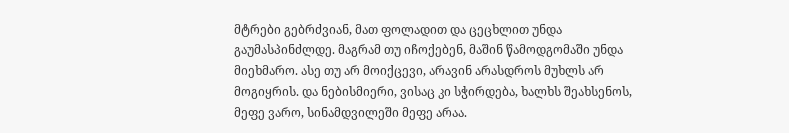მტრები გებრძვიან, მათ ფოლადით და ცეცხლით უნდა გაუმასპინძლდე. მაგრამ თუ იჩოქებენ, მაშინ წამოდგომაში უნდა მიეხმარო. ასე თუ არ მოიქცევი, არავინ არასდროს მუხლს არ მოგიყრის. და ნებისმიერი, ვისაც კი სჭირდება, ხალხს შეახსენოს, მეფე ვარო, სინამდვილეში მეფე არაა.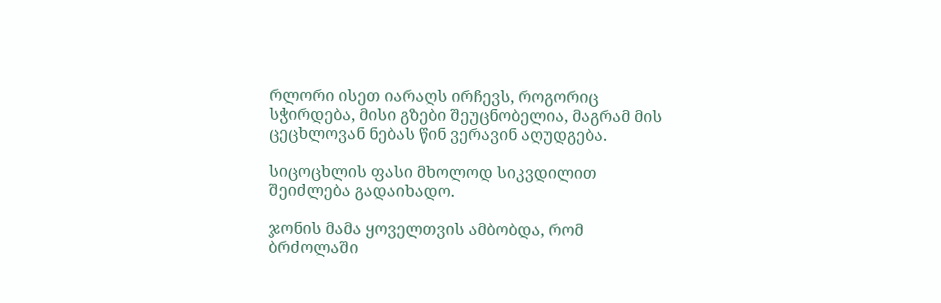რლორი ისეთ იარაღს ირჩევს, როგორიც სჭირდება, მისი გზები შეუცნობელია, მაგრამ მის ცეცხლოვან ნებას წინ ვერავინ აღუდგება.

სიცოცხლის ფასი მხოლოდ სიკვდილით შეიძლება გადაიხადო.

ჯონის მამა ყოველთვის ამბობდა, რომ ბრძოლაში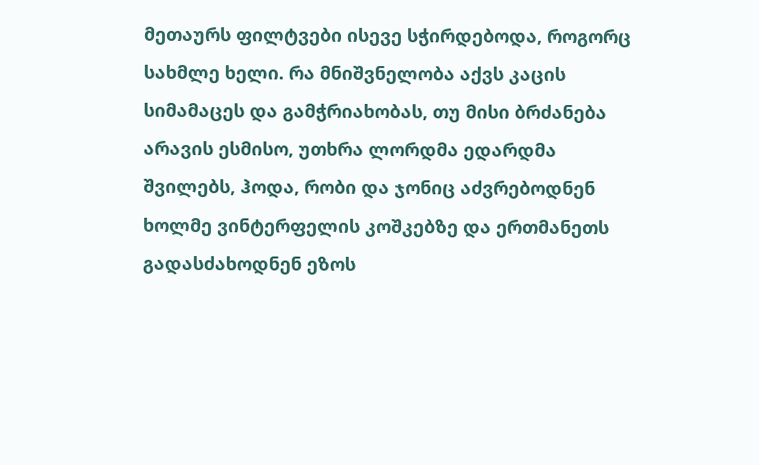მეთაურს ფილტვები ისევე სჭირდებოდა, როგორც სახმლე ხელი. რა მნიშვნელობა აქვს კაცის სიმამაცეს და გამჭრიახობას, თუ მისი ბრძანება არავის ესმისო, უთხრა ლორდმა ედარდმა შვილებს, ჰოდა, რობი და ჯონიც აძვრებოდნენ ხოლმე ვინტერფელის კოშკებზე და ერთმანეთს გადასძახოდნენ ეზოს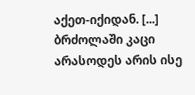აქეთ-იქიდან. [...] ბრძოლაში კაცი არასოდეს არის ისე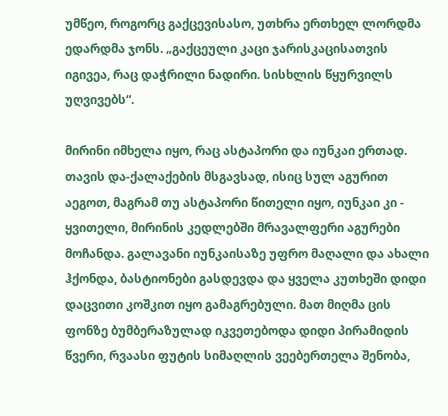უმწეო, როგორც გაქცევისასო, უთხრა ერთხელ ლორდმა ედარდმა ჯონს. „გაქცეული კაცი ჯარისკაცისათვის იგივეა, რაც დაჭრილი ნადირი. სისხლის წყურვილს უღვივებს“.

მირინი იმხელა იყო, რაც ასტაპორი და იუნკაი ერთად. თავის და-ქალაქების მსგავსად, ისიც სულ აგურით აეგოთ, მაგრამ თუ ასტაპორი წითელი იყო, იუნკაი კი - ყვითელი, მირინის კედლებში მრავალფერი აგურები მოჩანდა. გალავანი იუნკაისაზე უფრო მაღალი და ახალი ჰქონდა, ბასტიონები გასდევდა და ყველა კუთხეში დიდი დაცვითი კოშკით იყო გამაგრებული. მათ მიღმა ცის ფონზე ბუმბერაზულად იკვეთებოდა დიდი პირამიდის წვერი, რვაასი ფუტის სიმაღლის ვეებერთელა შენობა,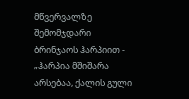მწვერვალზე შემომჯდარი ბრინჯაოს ჰარპიით - „ჰარპია მშიშარა არსებაა, ქალის გული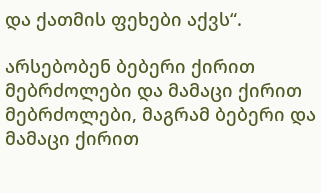და ქათმის ფეხები აქვს“.

არსებობენ ბებერი ქირით მებრძოლები და მამაცი ქირით მებრძოლები, მაგრამ ბებერი და მამაცი ქირით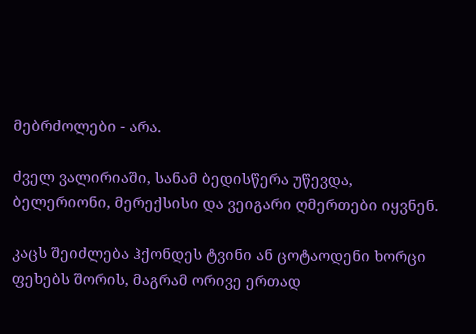მებრძოლები - არა.

ძველ ვალირიაში, სანამ ბედისწერა უწევდა, ბელერიონი, მერექსისი და ვეიგარი ღმერთები იყვნენ.

კაცს შეიძლება ჰქონდეს ტვინი ან ცოტაოდენი ხორცი ფეხებს შორის, მაგრამ ორივე ერთად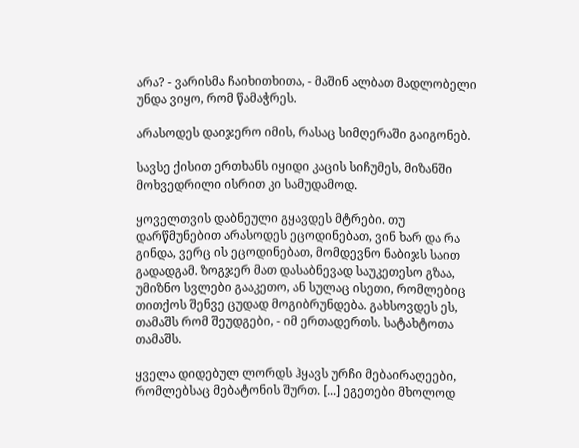არა? - ვარისმა ჩაიხითხითა, - მაშინ ალბათ მადლობელი უნდა ვიყო, რომ წამაჭრეს.

არასოდეს დაიჯერო იმის, რასაც სიმღერაში გაიგონებ.

სავსე ქისით ერთხანს იყიდი კაცის სიჩუმეს, მიზანში მოხვედრილი ისრით კი სამუდამოდ.

ყოველთვის დაბნეული გყავდეს მტრები. თუ დარწმუნებით არასოდეს ეცოდინებათ, ვინ ხარ და რა გინდა, ვერც ის ეცოდინებათ, მომდევნო ნაბიჯს საით გადადგამ. ზოგჯერ მათ დასაბნევად საუკეთესო გზაა, უმიზნო სვლები გააკეთო, ან სულაც ისეთი, რომლებიც თითქოს შენვე ცუდად მოგიბრუნდება. გახსოვდეს ეს, თამაშს რომ შეუდგები, - იმ ერთადერთს. სატახტოთა თამაშს.

ყველა დიდებულ ლორდს ჰყავს ურჩი მებაირაღეები, რომლებსაც მებატონის შურთ. [...] ეგეთები მხოლოდ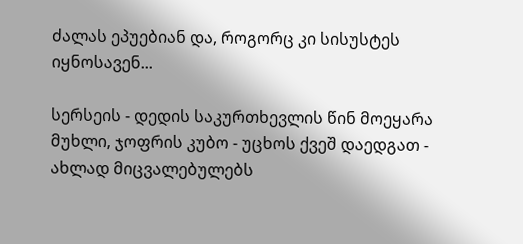ძალას ეპუებიან და, როგორც კი სისუსტეს იყნოსავენ...

სერსეის - დედის საკურთხევლის წინ მოეყარა მუხლი, ჯოფრის კუბო - უცხოს ქვეშ დაედგათ - ახლად მიცვალებულებს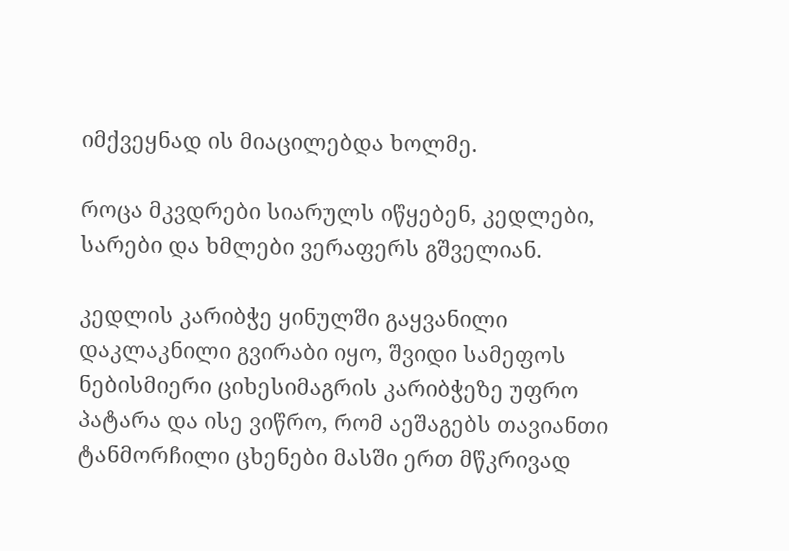იმქვეყნად ის მიაცილებდა ხოლმე.

როცა მკვდრები სიარულს იწყებენ, კედლები, სარები და ხმლები ვერაფერს გშველიან.

კედლის კარიბჭე ყინულში გაყვანილი დაკლაკნილი გვირაბი იყო, შვიდი სამეფოს ნებისმიერი ციხესიმაგრის კარიბჭეზე უფრო პატარა და ისე ვიწრო, რომ აეშაგებს თავიანთი ტანმორჩილი ცხენები მასში ერთ მწკრივად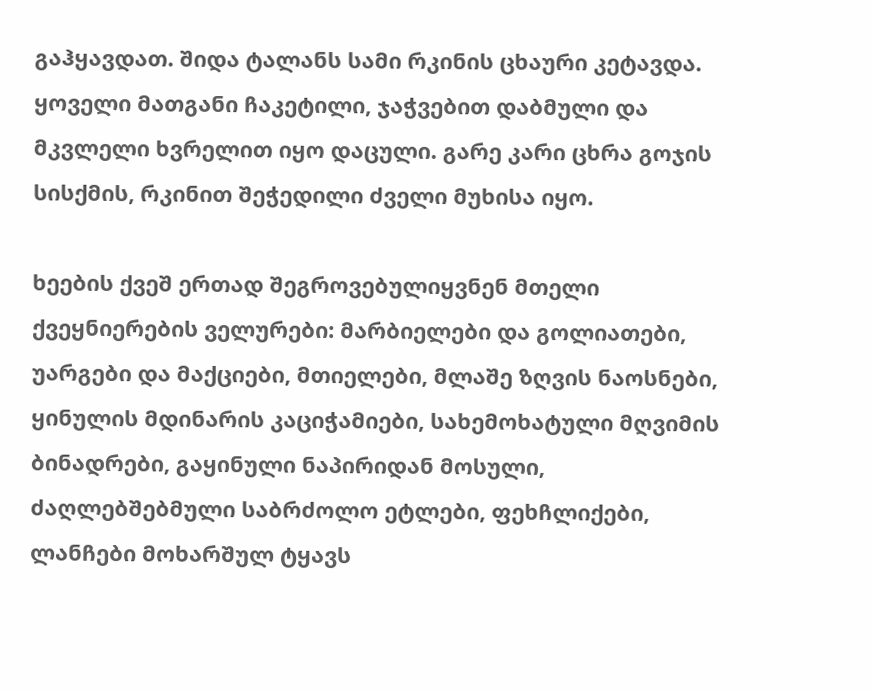გაჰყავდათ. შიდა ტალანს სამი რკინის ცხაური კეტავდა. ყოველი მათგანი ჩაკეტილი, ჯაჭვებით დაბმული და მკვლელი ხვრელით იყო დაცული. გარე კარი ცხრა გოჯის სისქმის, რკინით შეჭედილი ძველი მუხისა იყო.

ხეების ქვეშ ერთად შეგროვებულიყვნენ მთელი ქვეყნიერების ველურები: მარბიელები და გოლიათები, უარგები და მაქციები, მთიელები, მლაშე ზღვის ნაოსნები, ყინულის მდინარის კაციჭამიები, სახემოხატული მღვიმის ბინადრები, გაყინული ნაპირიდან მოსული, ძაღლებშებმული საბრძოლო ეტლები, ფეხჩლიქები, ლანჩები მოხარშულ ტყავს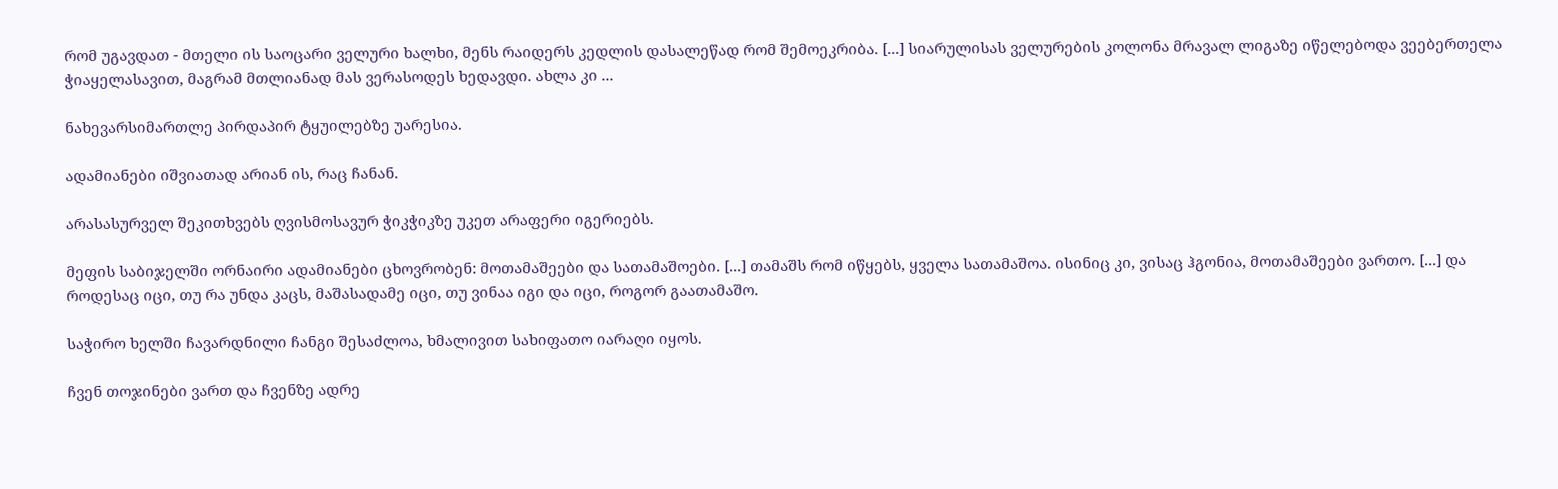რომ უგავდათ - მთელი ის საოცარი ველური ხალხი, მენს რაიდერს კედლის დასალეწად რომ შემოეკრიბა. [...] სიარულისას ველურების კოლონა მრავალ ლიგაზე იწელებოდა ვეებერთელა ჭიაყელასავით, მაგრამ მთლიანად მას ვერასოდეს ხედავდი. ახლა კი ...

ნახევარსიმართლე პირდაპირ ტყუილებზე უარესია.

ადამიანები იშვიათად არიან ის, რაც ჩანან.

არასასურველ შეკითხვებს ღვისმოსავურ ჭიკჭიკზე უკეთ არაფერი იგერიებს.

მეფის საბიჯელში ორნაირი ადამიანები ცხოვრობენ: მოთამაშეები და სათამაშოები. [...] თამაშს რომ იწყებს, ყველა სათამაშოა. ისინიც კი, ვისაც ჰგონია, მოთამაშეები ვართო. [...] და როდესაც იცი, თუ რა უნდა კაცს, მაშასადამე იცი, თუ ვინაა იგი და იცი, როგორ გაათამაშო.

საჭირო ხელში ჩავარდნილი ჩანგი შესაძლოა, ხმალივით სახიფათო იარაღი იყოს.

ჩვენ თოჯინები ვართ და ჩვენზე ადრე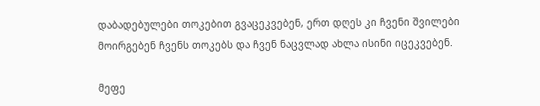დაბადებულები თოკებით გვაცეკვებენ, ერთ დღეს კი ჩვენი შვილები მოირგებენ ჩვენს თოკებს და ჩვენ ნაცვლად ახლა ისინი იცეკვებენ.

მეფე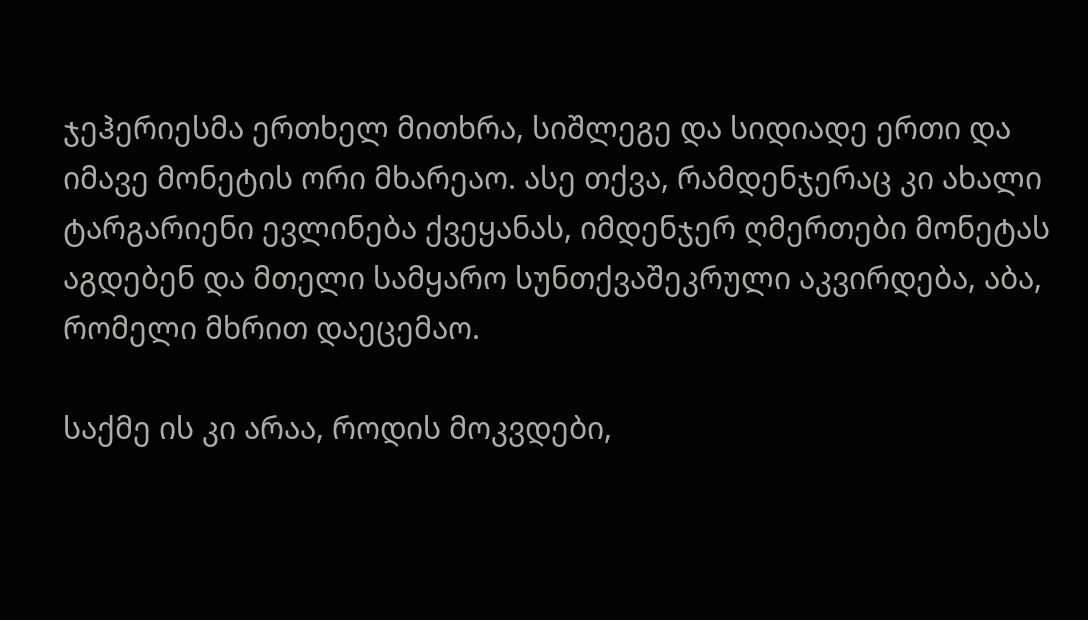ჯეჰერიესმა ერთხელ მითხრა, სიშლეგე და სიდიადე ერთი და იმავე მონეტის ორი მხარეაო. ასე თქვა, რამდენჯერაც კი ახალი ტარგარიენი ევლინება ქვეყანას, იმდენჯერ ღმერთები მონეტას აგდებენ და მთელი სამყარო სუნთქვაშეკრული აკვირდება, აბა, რომელი მხრით დაეცემაო.

საქმე ის კი არაა, როდის მოკვდები,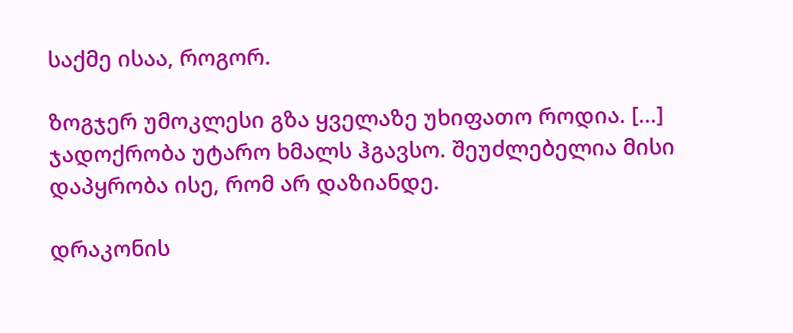საქმე ისაა, როგორ.

ზოგჯერ უმოკლესი გზა ყველაზე უხიფათო როდია. [...] ჯადოქრობა უტარო ხმალს ჰგავსო. შეუძლებელია მისი დაპყრობა ისე, რომ არ დაზიანდე.

დრაკონის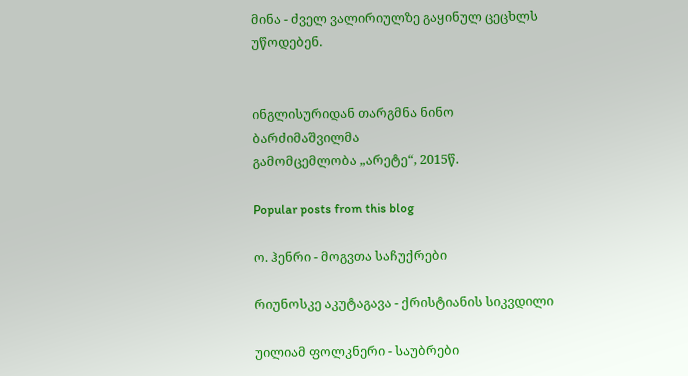მინა - ძველ ვალირიულზე გაყინულ ცეცხლს უწოდებენ.


ინგლისურიდან თარგმნა ნინო ბარძიმაშვილმა
გამომცემლობა „არეტე“, 2015წ.

Popular posts from this blog

ო. ჰენრი - მოგვთა საჩუქრები

რიუნოსკე აკუტაგავა - ქრისტიანის სიკვდილი

უილიამ ფოლკნერი - საუბრები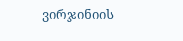ვირჯინიის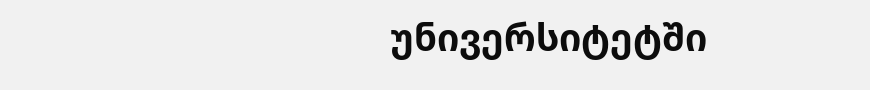უნივერსიტეტში